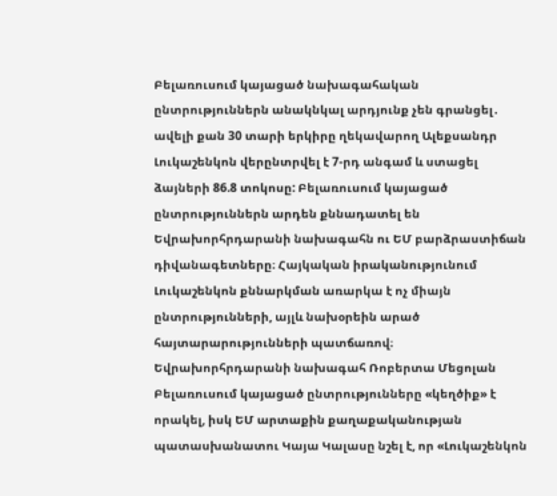Բելառուսում կայացած նախագահական ընտրություններն անակնկալ արդյունք չեն գրանցել․ ավելի քան 30 տարի երկիրը ղեկավարող Ալեքսանդր Լուկաշենկոն վերընտրվել է 7-րդ անգամ և ստացել ձայների 86.8 տոկոսը: Բելառուսում կայացած ընտրություններն արդեն քննադատել են Եվրախորհրդարանի նախագահն ու ԵՄ բարձրաստիճան դիվանագետները։ Հայկական իրականությունում Լուկաշենկոն քննարկման առարկա է ոչ միայն ընտրությունների, այլև նախօրեին արած հայտարարությունների պատճառով։
Եվրախորհրդարանի նախագահ Ռոբերտա Մեցոլան Բելառուսում կայացած ընտրությունները «կեղծիք» է որակել, իսկ ԵՄ արտաքին քաղաքականության պատասխանատու Կայա Կալասը նշել է, որ «Լուկաշենկոն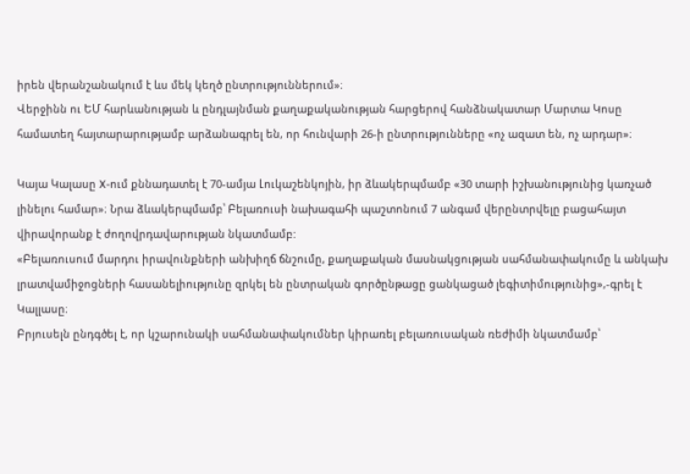իրեն վերանշանակում է ևս մեկ կեղծ ընտրություններում»։
Վերջինն ու ԵՄ հարևանության և ընդլայնման քաղաքականության հարցերով հանձնակատար Մարտա Կոսը համատեղ հայտարարությամբ արձանագրել են, որ հունվարի 26-ի ընտրությունները «ոչ ազատ են, ոչ արդար»։

Կայա Կալասը X-ում քննադատել է 70-ամյա Լուկաշենկոյին, իր ձևակերպմամբ «30 տարի իշխանությունից կառչած լինելու համար»։ Նրա ձևակերպմամբ՝ Բելառուսի նախագահի պաշտոնում 7 անգամ վերընտրվելը բացահայտ վիրավորանք է ժողովրդավարության նկատմամբ:
«Բելառուսում մարդու իրավունքների անխիղճ ճնշումը, քաղաքական մասնակցության սահմանափակումը և անկախ լրատվամիջոցների հասանելիությունը զրկել են ընտրական գործընթացը ցանկացած լեգիտիմությունից»,-գրել է Կալլասը։
Բրյուսելն ընդգծել է, որ կշարունակի սահմանափակումներ կիրառել բելառուսական ռեժիմի նկատմամբ՝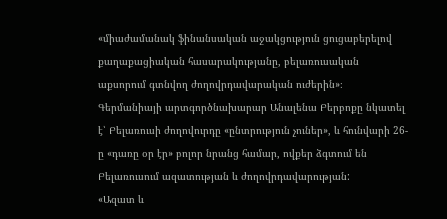«միաժամանակ ֆինանսական աջակցություն ցուցաբերելով քաղաքացիական հասարակությանը, բելառուսական աքսորում գտնվող ժողովրդավարական ուժերին»։
Գերմանիայի արտգործնախարար Անալենա Բերբոքը նկատել է՝ Բելառուսի ժողովուրդը «ընտրություն չուներ», և հունվարի 26-ը «դառը օր էր» բոլոր նրանց համար, ովքեր ձգտում են Բելառուսում ազատության և ժողովրդավարության:
«Ազատ և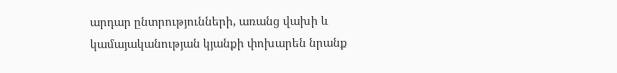արդար ընտրությունների, առանց վախի և կամայականության կյանքի փոխարեն նրանք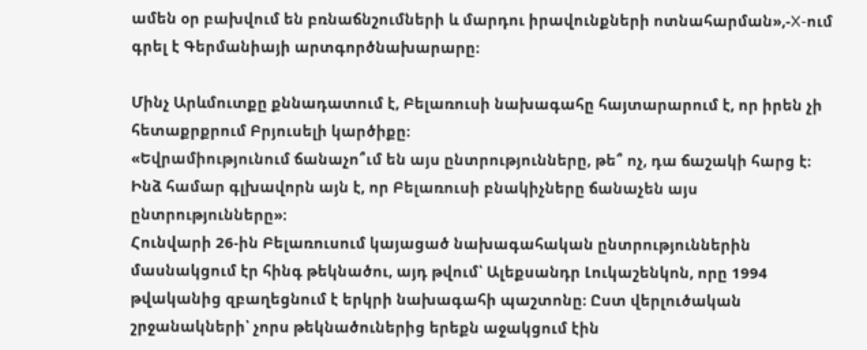ամեն օր բախվում են բռնաճնշումների և մարդու իրավունքների ոտնահարման»,-X-ում գրել է Գերմանիայի արտգործնախարարը։

Մինչ Արևմուտքը քննադատում է, Բելառուսի նախագահը հայտարարում է, որ իրեն չի հետաքրքրում Բրյուսելի կարծիքը։
«Եվրամիությունում ճանաչո՞ւմ են այս ընտրությունները, թե՞ ոչ, դա ճաշակի հարց է։ Ինձ համար գլխավորն այն է, որ Բելառուսի բնակիչները ճանաչեն այս ընտրությունները»։
Հունվարի 26-ին Բելառուսում կայացած նախագահական ընտրություններին մասնակցում էր հինգ թեկնածու, այդ թվում՝ Ալեքսանդր Լուկաշենկոն, որը 1994 թվականից զբաղեցնում է երկրի նախագահի պաշտոնը։ Ըստ վերլուծական շրջանակների՝ չորս թեկնածուներից երեքն աջակցում էին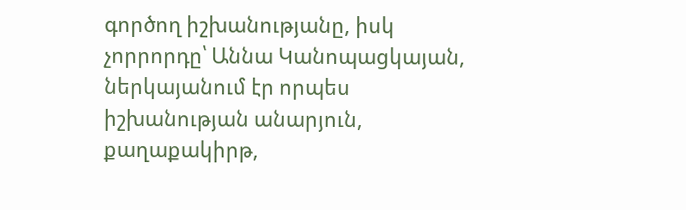գործող իշխանությանը, իսկ չորրորդը՝ Աննա Կանոպացկայան, ներկայանում էր որպես իշխանության անարյուն, քաղաքակիրթ,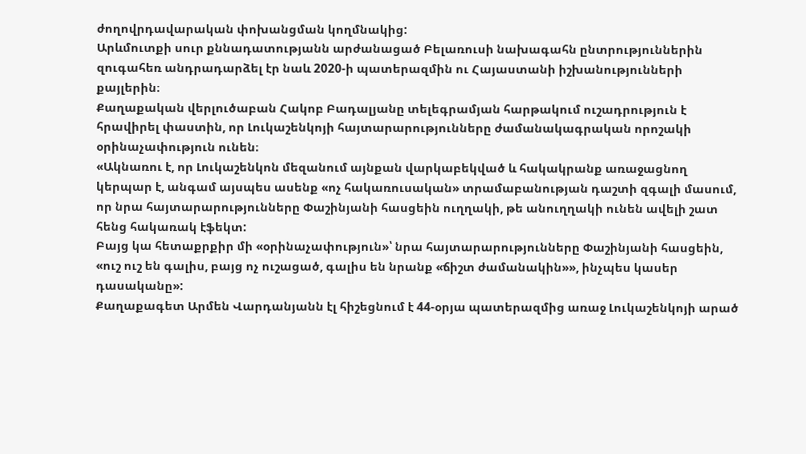ժողովրդավարական փոխանցման կողմնակից:
Արևմուտքի սուր քննադատությանն արժանացած Բելառուսի նախագահն ընտրություններին զուգահեռ անդրադարձել էր նաև 2020-ի պատերազմին ու Հայաստանի իշխանությունների քայլերին։
Քաղաքական վերլուծաբան Հակոբ Բադալյանը տելեգրամյան հարթակում ուշադրություն է հրավիրել փաստին, որ Լուկաշենկոյի հայտարարությունները ժամանակագրական որոշակի օրինաչափություն ունեն։
«Ակնառու է, որ Լուկաշենկոն մեզանում այնքան վարկաբեկված և հակակրանք առաջացնող կերպար է, անգամ այսպես ասենք «ոչ հակառուսական» տրամաբանության դաշտի զգալի մասում, որ նրա հայտարարությունները Փաշինյանի հասցեին ուղղակի, թե անուղղակի ունեն ավելի շատ հենց հակառակ էֆեկտ:
Բայց կա հետաքրքիր մի «օրինաչափություն»՝ նրա հայտարարությունները Փաշինյանի հասցեին, «ուշ ուշ են գալիս, բայց ոչ ուշացած, գալիս են նրանք «ճիշտ ժամանակին»», ինչպես կասեր դասականը»:
Քաղաքագետ Արմեն Վարդանյանն էլ հիշեցնում է 44-օրյա պատերազմից առաջ Լուկաշենկոյի արած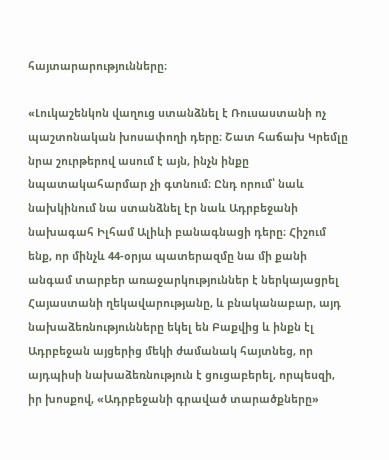հայտարարությունները։

«Լուկաշենկոն վաղուց ստանձնել է Ռուսաստանի ոչ պաշտոնական խոսափողի դերը։ Շատ հաճախ Կրեմլը նրա շուրթերով ասում է այն, ինչն ինքը նպատակահարմար չի գտնում։ Ընդ որում՝ նաև նախկինում նա ստանձնել էր նաև Ադրբեջանի նախագահ Իլհամ Ալիևի բանագնացի դերը։ Հիշում ենք, որ մինչև 44-օրյա պատերազմը նա մի քանի անգամ տարբեր առաջարկություններ է ներկայացրել Հայաստանի ղեկավարությանը, և բնականաբար, այդ նախաձեռնությունները եկել են Բաքվից և ինքն էլ Ադրբեջան այցերից մեկի ժամանակ հայտնեց, որ այդպիսի նախաձեռնություն է ցուցաբերել, որպեսզի, իր խոսքով, «Ադրբեջանի գրաված տարածքները»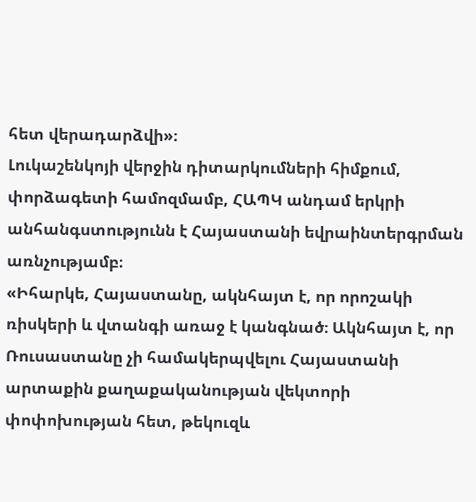հետ վերադարձվի»։
Լուկաշենկոյի վերջին դիտարկումների հիմքում, փորձագետի համոզմամբ, ՀԱՊԿ անդամ երկրի անհանգստությունն է Հայաստանի եվրաինտերգրման առնչությամբ։
«Իհարկե, Հայաստանը, ակնհայտ է, որ որոշակի ռիսկերի և վտանգի առաջ է կանգնած։ Ակնհայտ է, որ Ռուսաստանը չի համակերպվելու Հայաստանի արտաքին քաղաքականության վեկտորի փոփոխության հետ, թեկուզև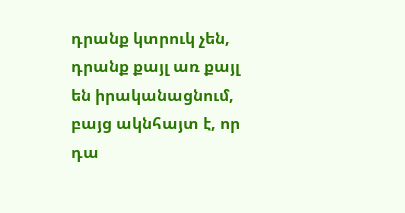դրանք կտրուկ չեն, դրանք քայլ առ քայլ են իրականացնում, բայց ակնհայտ է, որ դա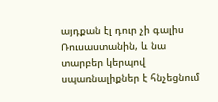այդքան էլ դուր չի գալիս Ռուսաստանին, և նա տարբեր կերպով սպառնալիքներ է հնչեցնում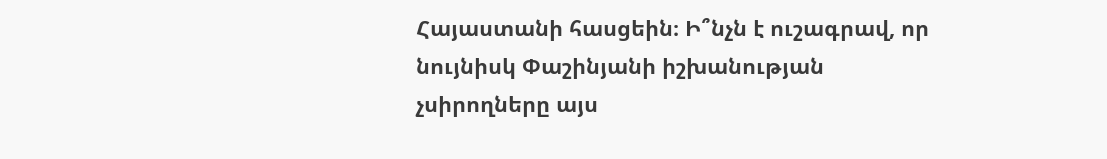Հայաստանի հասցեին։ Ի՞նչն է ուշագրավ, որ նույնիսկ Փաշինյանի իշխանության չսիրողները այս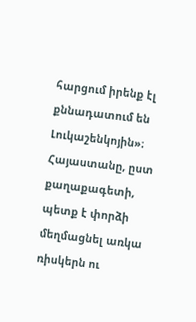հարցում իրենք էլ քննադատում են Լուկաշենկոյին»։
Հայաստանը, ըստ քաղաքագետի, պետք է փորձի մեղմացնել առկա ռիսկերն ու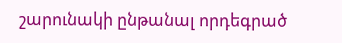շարունակի ընթանալ որդեգրած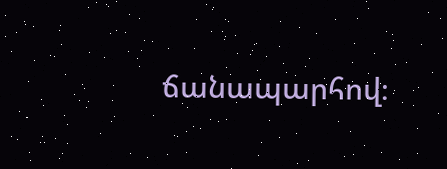ճանապարհով։